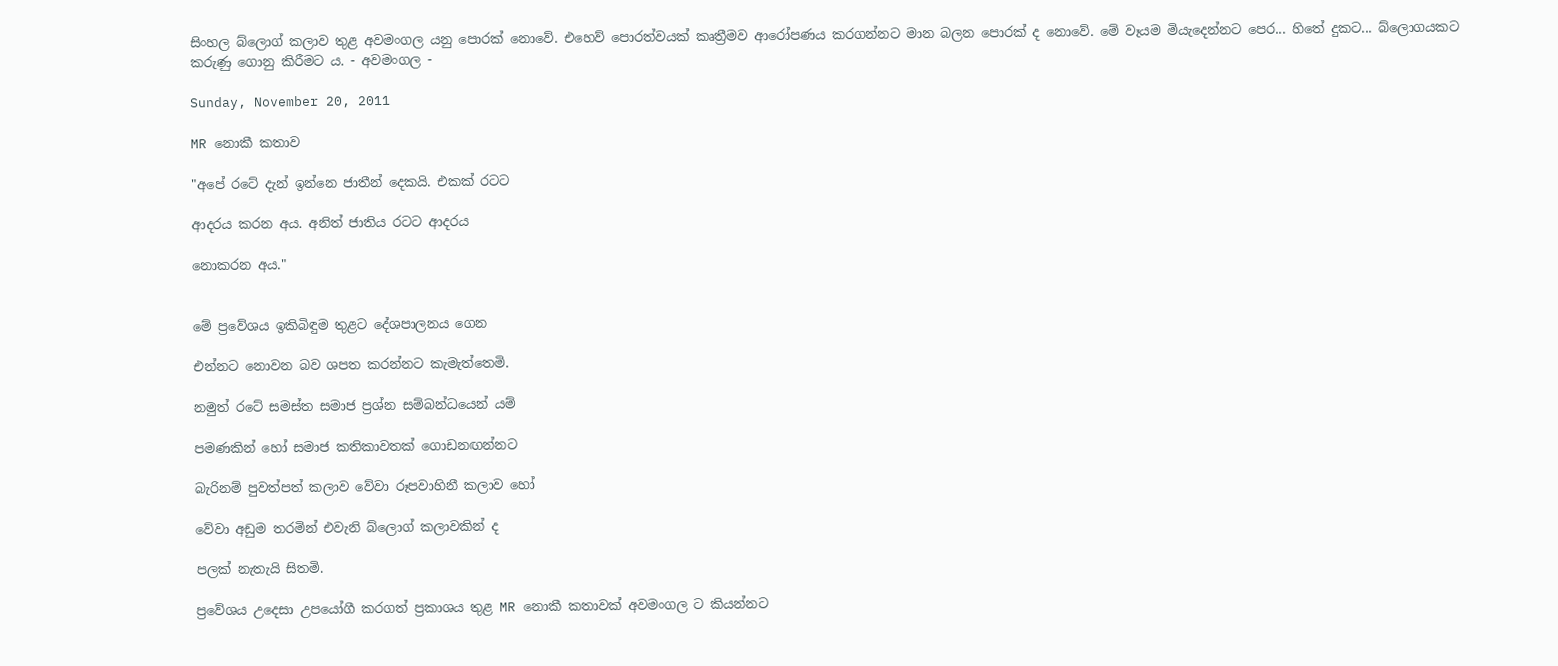සිංහල බ්ලොග් කලාව තුළ අවමංගල යනු පොරක් නොවේ. එහෙව් පොරත්වයක් කෘත්‍රීමව ආරෝපණය කරගන්නට මාන බලන පොරක් ද නොවේ. මේ වෑයම මියැදෙන්නට පෙර... හිතේ දුකට... බ්ලොගයකට කරුණු ගොනු කිරීමට ය. - අවමංගල -

Sunday, November 20, 2011

MR නොකී කතාව

"අපේ රටේ දැන් ඉන්නෙ ජාතීන් දෙකයි. එකක් රටට

ආදරය කරන අය. අනිත් ජාතිය රටට ආදරය

නොකරන අය."


මේ ප්‍රවේශය ඉකිබිඳුම තුළට දේශපාලනය ගෙන

එන්නට නොවන බව ශපත කරන්නට කැමැත්තෙමි.

නමුත් රටේ සමස්ත සමාජ ප්‍රශ්න සම්බන්ධයෙන් යම්

පමණකින් හෝ සමාජ කතිකාවතක් ගොඩනඟන්නට

බැරිනම් පුවත්පත් කලාව වේවා රූපවාහිනී කලාව හෝ

වේවා අඩුම තරමින් එවැනි බ්ලොග් කලාවකින් ද

පලක් නැතැයි සිතමි.

ප්‍රවේශය උදෙසා උපයෝගී කරගත් ප්‍රකාශය තුළ MR නොකී කතාවක් අවමංගල ට කියන්න‍ට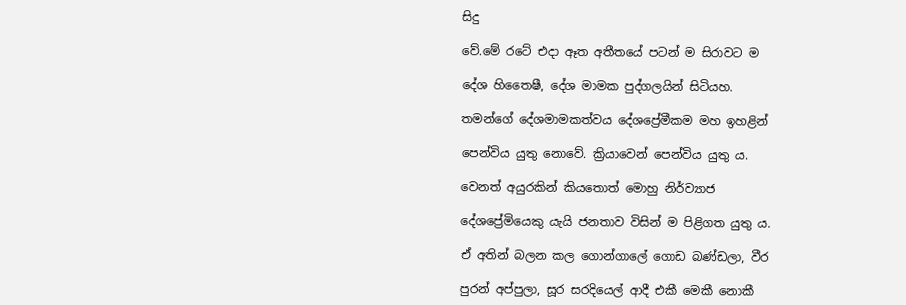සිදු

වේ.මේ රටේ එදා ඈත අතීතයේ පටන් ම සිරාවට ම

දේශ හිතෛෂී, දේශ මාමක පුද්ගලයින් සිටියහ.

තමන්ගේ දේශමාමකත්වය දේශප්‍රේමීකම මහ ඉහළින්

පෙන්විය යුතු නොවේ. ක්‍රියාවෙන් පෙන්විය යුතු ය.

වෙනත් අයුරකින් කියතොත් මොහු නිර්ව්‍යාජ

දේශප්‍රේමියෙකු යැයි ජනතාව විසින් ම පිළිගත යුතු ය.

ඒ අතින් බලන කල ගොන්ගාලේ ගොඩ බණ්ඩලා, වීර

පුරන් අප්පුලා, සූර සරදියෙල් ආදී එකී මෙකී නොකී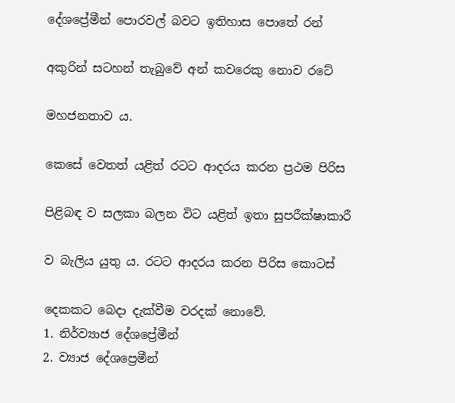දේශප්‍රේමීන් පොරවල් බවට ඉතිහාස පොතේ රන්

අකුරින් සටහන් තැබුවේ අන් කවරෙකු නොව රටේ

මහජනතාව ය.

කෙසේ වෙතත් යළිත් රටට ආදරය කරන ප්‍රථම පිරිස

පිළිබඳ ව සලකා බලන විට යළිත් ඉතා සුපරීක්ෂාකාරී

ව බැලිය යුතු ය. රටට ආදරය කරන පිරිස කොටස්

දෙකකට බෙදා දැක්වීම වරදක් නොවේ.
1. නිර්ව්‍යාජ දේශප්‍රේමීන්
2. ව්‍යාජ දේශප්‍රෙමීන්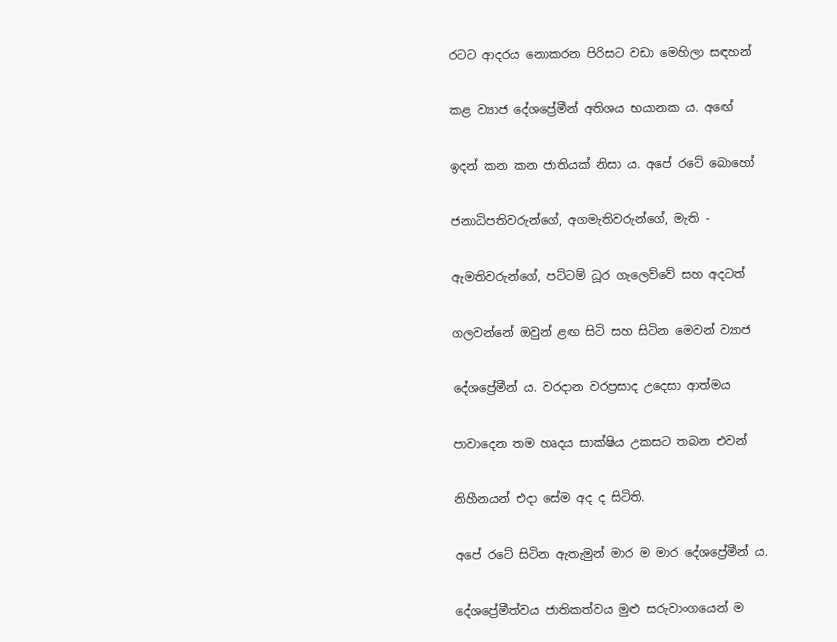රටට ආදරය නොකරන පිරිසට වඩා මෙහිලා සඳහන්

කළ ව්‍යාජ දේශප්‍රේමීන් අතිශය භයානක ය. අඟේ

ඉදන් කන කන ජාතියක් නිසා ය. අපේ රටේ බොහෝ

ජනාධිපතිවරුන්ගේ, අගමැතිවරුන්ගේ, මැති -

ඇමතිවරුන්ගේ, පට්ටම් ධූර ගැලෙව්වේ සහ අදටත්

ගලවන්නේ ඔවුන් ළඟ සිටි සහ සිටින මෙවන් ව්‍යාජ

දේශප්‍රේමීන් ය. වරදාන වරප්‍රසාද උදෙසා ආත්මය

පාවාදෙන තම හෘදය සාක්ෂිය උකසට තබන එවන්

නිහීනයන් එදා සේම අද ද සිටිති.

අපේ රටේ සිටින ඇතැමුන් මාර ම මාර දේශප්‍රේමීන් ය.

දේශප්‍රේමීත්වය ජාතිකත්වය මුළු සරුවාංගයෙන් ම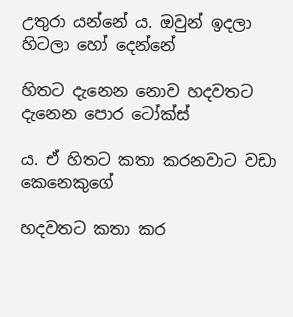උතුරා යන්නේ ය. ඔවුන් ඉදලා හිටලා හෝ දෙන්නේ

හිතට දැනෙන නොව හදවතට දැනෙන පොර ටෝක්ස්

ය. ඒ හිතට කතා කරනවාට වඩා කෙනෙකුගේ

හදවතට කතා කර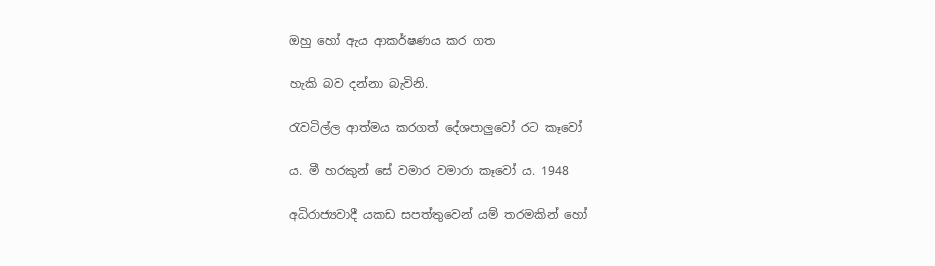ඔහු හෝ ඇය ආකර්ෂණය කර ගත

හැකි බව දන්නා බැවිනි.

රැවටිල්ල ආත්මය කරගත් දේශපාලුවෝ රට කෑවෝ

ය. මී හරකුන් සේ වමාර වමාරා කෑවෝ ය. 1948

අධිරාජ්‍යවාදී යකඩ සපත්තුවෙන් යම් තරමකින් හෝ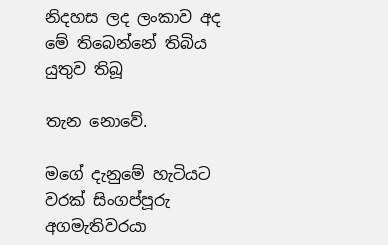නිදහස ලද ලංකාව අද මේ තිබෙන්නේ තිබිය යුතුව තිබූ

තැන නොවේ.

මගේ දැනුමේ හැටියට වරක් සිංගප්පූරු අගමැතිවරයා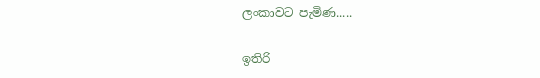ලංකාවට පැමිණ.....

ඉතිරි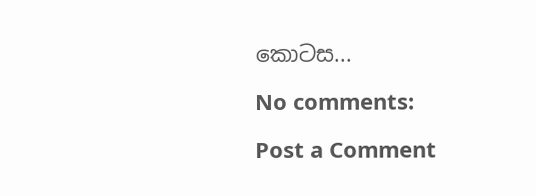කොටස...

No comments:

Post a Comment